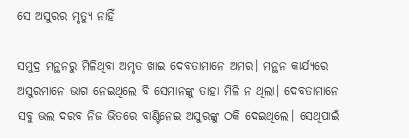ସେ ଅସୁରର ମୃତ୍ୟୁ ନାହିଁ

ସମୁଦ୍ର ମନ୍ଥନରୁ ମିଳିଥିବା ଅମୃତ ଖାଇ ଦେବତାମାନେ ଅମର। ମନ୍ଥନ କାର୍ଯ୍ୟରେ ଅସୁରମାନେ ଭାଗ ନେଇଥିଲେ ବି ସେମାନଙ୍କୁ ତାହା ମିଳି ନ ଥିଲା। ଦେବତାମାନେ ସବୁ ଭଲ ଦରବ ନିଜ ଭିତରେ ବାଣ୍ଟିନେଇ ଅସୁରଙ୍କୁ ଠକି ଦେଇଥିଲେ। ସେଥିପାଇଁ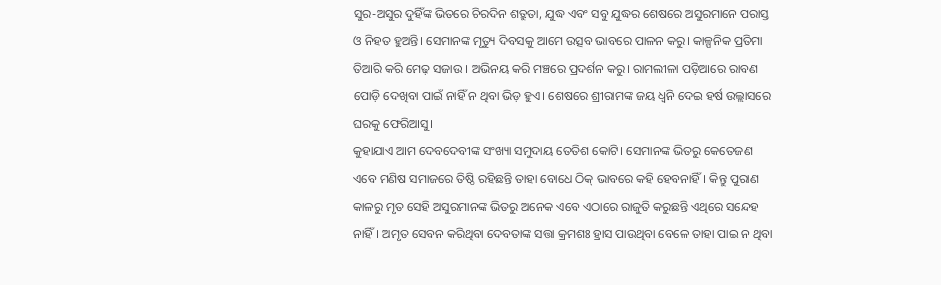ସୁର-ଅସୁର ଦୁହିଁଙ୍କ ଭିତରେ ଚିରଦିନ ଶତ୍ରୁତା, ଯୁଦ୍ଧ ଏବଂ ସବୁ ଯୁଦ୍ଧର ଶେଷରେ ଅସୁରମାନେ ପରାସ୍ତ ଓ ନିହତ ହୁଅନ୍ତି। ସେମାନଙ୍କ ମୃତ୍ୟୁ ଦିବସକୁ ଆମେ ଉତ୍ସବ ଭାବରେ ପାଳନ କରୁ। କାଳ୍ପନିକ ପ୍ରତିମା ତିଆରି କରି ମେଢ଼ ସଜାଉ । ଅଭିନୟ କରି ମଞ୍ଚରେ ପ୍ରଦର୍ଶନ କରୁ। ରାମଲୀଳା ପଡ଼ିଆରେ ରାବଣ ପୋଡ଼ି ଦେଖିବା ପାଇଁ ନାହିଁ ନ ଥିବା ଭିଡ଼ ହୁଏ। ଶେଷରେ ଶ୍ରୀରାମଙ୍କ ଜୟ ଧ୍ୱନି ଦେଇ ହର୍ଷ ଉଲ୍ଲାସରେ ଘରକୁ ଫେରିଆସୁ।
କୁହାଯାଏ ଆମ ଦେବଦେବୀଙ୍କ ସଂଖ୍ୟା ସମୁଦାୟ ତେତିଶ କୋଟି। ସେମାନଙ୍କ ଭିତରୁ କେତେଜଣ ଏବେ ମଣିଷ ସମାଜରେ ତିଷ୍ଠି ରହିଛନ୍ତି ତାହା ବୋଧେ ଠିକ୍‌ ଭାବରେ କହି ହେବନାହିଁ। କିନ୍ତୁ ପୁରାଣ କାଳରୁ ମୃତ ସେହି ଅସୁରମାନଙ୍କ ଭିତରୁ ଅନେକ ଏବେ ଏଠାରେ ରାଜୁତି କରୁଛନ୍ତି ଏଥିରେ ସନ୍ଦେହ ନାହିଁ। ଅମୃତ ସେବନ କରିଥିବା ଦେବତାଙ୍କ ସତ୍ତା କ୍ରମଶଃ ହ୍ରାସ ପାଉଥିବା ବେଳେ ତାହା ପାଇ ନ ଥିବା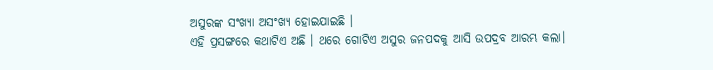ଅସୁରଙ୍କ ସଂଖ୍ୟା ଅସଂଖ୍ୟ ହୋଇଯାଇଛି ।
ଏହି ପ୍ରସଙ୍ଗରେ କଥାଟିଏ ଅଛି । ଥରେ ଗୋଟିଏ ଅସୁର ଜନପଦକୁ ଆସି ଉପଦ୍ରବ ଆରମ୍ଭ କଲା।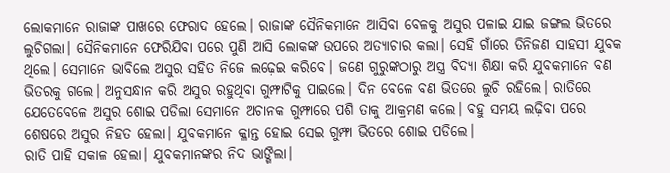ଲୋକମାନେ ରାଜାଙ୍କ ପାଖରେ ଫେରାଦ ହେଲେ। ରାଜାଙ୍କ ସୈନିକମାନେ ଆସିବା ବେଳକୁ ଅସୁର ପଳାଇ ଯାଇ ଜଙ୍ଗଲ ଭିତରେ ଲୁଚିଗଲା। ସୈନିକମାନେ ଫେରିଯିବା ପରେ ପୁଣି ଆସି ଲୋକଙ୍କ ଉପରେ ଅତ୍ୟାଚାର କଲା। ସେହି ଗାଁରେ ତିନିଜଣ ସାହସୀ ଯୁବକ ଥିଲେ। ସେମାନେ ଭାବିଲେ ଅସୁର ସହିତ ନିଜେ ଲଢ଼େଇ କରିବେ। ଜଣେ ଗୁରୁଙ୍କଠାରୁ ଅସ୍ତ୍ର ବିଦ୍ୟା ଶିକ୍ଷା କରି ଯୁବକମାନେ ବଣ ଭିତରକୁ ଗଲେ। ଅନୁସନ୍ଧାନ କରି ଅସୁର ରହୁଥିବା ଗୁମ୍ଫାଟିକୁ ପାଇଲେ। ଦିନ ବେଳେ ବଣ ଭିତରେ ଲୁଚି ରହିଲେ। ରାତିରେ ଯେତେବେଳେ ଅସୁର ଶୋଇ ପଡିଲା ସେମାନେ ଅଚାନକ ଗୁମ୍ଫାରେ ପଶି ତାକୁ ଆକ୍ରମଣ କଲେ। ବହୁ ସମୟ ଲଢ଼ିବା ପରେ ଶେଷରେ ଅସୁର ନିହତ ହେଲା। ଯୁବକମାନେ କ୍ଳାନ୍ତ ହୋଇ ସେଇ ଗୁମ୍ଫା ଭିତରେ ଶୋଇ ପଡିଲେ।
ରାତି ପାହି ସକାଳ ହେଲା। ଯୁବକମାନଙ୍କର ନିଦ ଭାଙ୍ଗିଲା।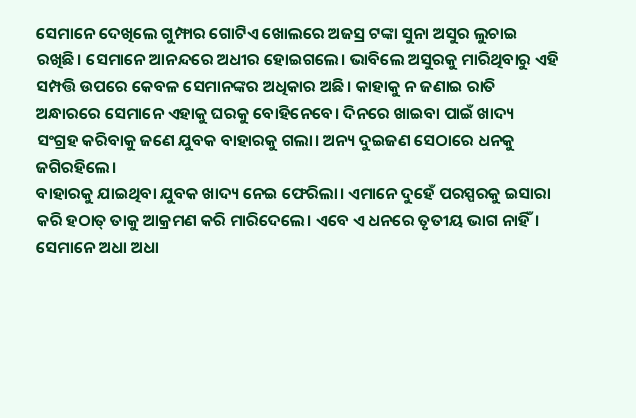ସେମାନେ ଦେଖିଲେ ଗୁମ୍ଫାର ଗୋଟିଏ ଖୋଲରେ ଅଜସ୍ର ଟଙ୍କା ସୁନା ଅସୁର ଲୁଚାଇ ରଖିଛି। ସେମାନେ ଆନନ୍ଦରେ ଅଧୀର ହୋଇଗଲେ। ଭାବିଲେ ଅସୁରକୁ ମାରିଥିବାରୁ ଏହି ସମ୍ପତ୍ତି ଉପରେ କେବଳ ସେମାନଙ୍କର ଅଧିକାର ଅଛି। କାହାକୁ ନ ଜଣାଇ ରାତି ଅନ୍ଧାରରେ ସେମାନେ ଏହାକୁ ଘରକୁ ବୋହିନେବେ। ଦିନରେ ଖାଇବା ପାଇଁ ଖାଦ୍ୟ ସଂଗ୍ରହ କରିବାକୁ ଜଣେ ଯୁବକ ବାହାରକୁ ଗଲା। ଅନ୍ୟ ଦୁଇଜଣ ସେଠାରେ ଧନକୁ ଜଗିରହିଲେ।
ବାହାରକୁ ଯାଇଥିବା ଯୁବକ ଖାଦ୍ୟ ନେଇ ଫେରିଲା। ଏମାନେ ଦୁହେଁ ପରସ୍ପରକୁ ଇସାରା କରି ହଠାତ୍‌ ତାକୁ ଆକ୍ରମଣ କରି ମାରିଦେଲେ। ଏବେ ଏ ଧନରେ ତୃତୀୟ ଭାଗ ନାହିଁ। ସେମାନେ ଅଧା ଅଧା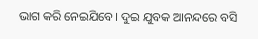ଭାଗ କରି ନେଇଯିବେ। ଦୁଇ ଯୁବକ ଆନନ୍ଦରେ ବସି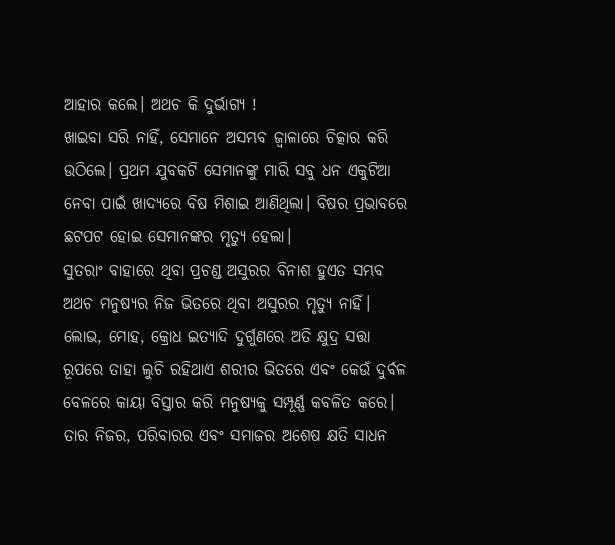ଆହାର କଲେ। ଅଥଚ କି ଦୁର୍ଭାଗ୍ୟ !
ଖାଇବା ସରି ନାହିଁ, ସେମାନେ ଅସମ୍ଭବ ଜ୍ୱାଳାରେ ଚିତ୍କାର କରି ଉଠିଲେ। ପ୍ରଥମ ଯୁବକଟି ସେମାନଙ୍କୁ ମାରି ସବୁ ଧନ ଏକୁଟିଆ ନେବା ପାଇଁ ଖାଦ୍ୟରେ ବିଷ ମିଶାଇ ଆଣିଥିଲା। ବିଷର ପ୍ରଭାବରେ ଛଟପଟ ହୋଇ ସେମାନଙ୍କର ମୃତ୍ୟୁ ହେଲା।
ସୁତରାଂ ବାହାରେ ଥିବା ପ୍ରଚଣ୍ଡ ଅସୁରର ବିନାଶ ହୁଏତ ସମ୍ଭବ ଅଥଚ ମନୁଷ୍ୟର ନିଜ ଭିତରେ ଥିବା ଅସୁରର ମୃତ୍ୟୁ ନାହିଁ। ଲୋଭ, ମୋହ, କ୍ରୋଧ ଇତ୍ୟାଦି ଦୁର୍ଗୁଣରେ ଅତି କ୍ଷୁଦ୍ର ସତ୍ତା ରୂପରେ ତାହା ଲୁଚି ରହିଥାଏ ଶରୀର ଭିତରେ ଏବଂ କେଉଁ ଦୁର୍ବଳ ବେଳରେ କାୟା ବିସ୍ତାର କରି ମନୁଷ୍ୟକୁ ସମ୍ପୂର୍ଣ୍ଣ କବଳିତ କରେ। ତାର ନିଜର, ପରିବାରର ଏବଂ ସମାଜର ଅଶେଷ କ୍ଷତି ସାଧନ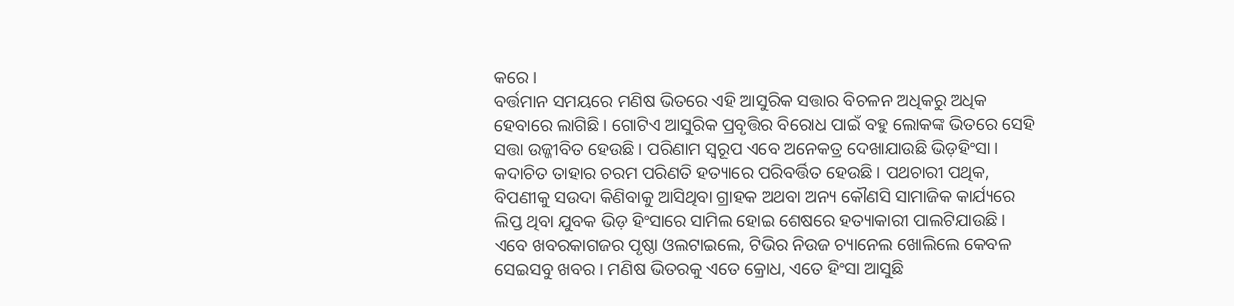କରେ।
ବର୍ତ୍ତମାନ ସମୟରେ ମଣିଷ ଭିତରେ ଏହି ଆସୁରିକ ସତ୍ତାର ବିଚଳନ ଅଧିକରୁ ଅଧିକ ହେବାରେ ଲାଗିଛି। ଗୋଟିଏ ଆସୁରିକ ପ୍ରବୃତ୍ତିର ବିରୋଧ ପାଇଁ ବହୁ ଲୋକଙ୍କ ଭିତରେ ସେହି ସତ୍ତା ଉଜ୍ଜୀବିତ ହେଉଛି। ପରିଣାମ ସ୍ବରୂପ ଏବେ ଅନେକତ୍ର ଦେଖାଯାଉଛି ଭିଡ଼ହିଂସା। କଦାଚିତ ତାହାର ଚରମ ପରିଣତି ହତ୍ୟାରେ ପରିବର୍ତ୍ତିତ ହେଉଛି। ପଥଚାରୀ ପଥିକ, ବିପଣୀକୁ ସଉଦା କିଣିବାକୁ ଆସିଥିବା ଗ୍ରାହକ ଅଥବା ଅନ୍ୟ କୌଣସି ସାମାଜିକ କାର୍ଯ୍ୟରେ ଲିପ୍ତ ଥିବା ଯୁବକ ଭିଡ଼ ହିଂସାରେ ସାମିଲ ହୋଇ ଶେଷରେ ହତ୍ୟାକାରୀ ପାଲଟିଯାଉଛି।
ଏବେ ଖବରକାଗଜର ପୃଷ୍ଠା ଓଲଟାଇଲେ, ଟିଭିର ନିଉଜ ଚ୍ୟାନେଲ ଖୋଲିଲେ କେବଳ ସେଇସବୁ ଖବର। ମଣିଷ ଭିତରକୁ ଏତେ କ୍ରୋଧ, ଏତେ ହିଂସା ଆସୁଛି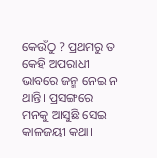କେଉଁଠୁ ? ପ୍ରଥମରୁ ତ କେହି ଅପରାଧୀ ଭାବରେ ଜନ୍ମ ନେଇ ନ ଥାନ୍ତି। ପ୍ରସଙ୍ଗରେ ମନକୁ ଆସୁଛି ସେଇ କାଳଜୟୀ କଥା।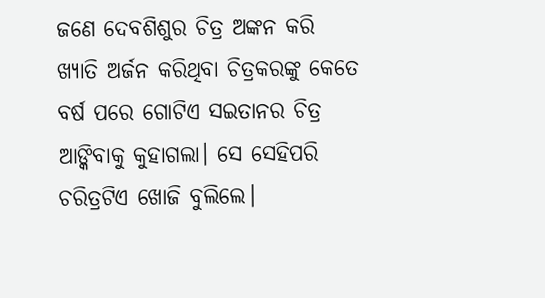ଜଣେ ଦେବଶିଶୁର ଚିତ୍ର ଅଙ୍କନ କରି ଖ୍ୟାତି ଅର୍ଜନ କରିଥିବା ଚିତ୍ରକରଙ୍କୁ କେତେ ବର୍ଷ ପରେ ଗୋଟିଏ ସଇତାନର ଚିତ୍ର ଆଙ୍କିବାକୁ କୁହାଗଲା। ସେ ସେହିପରି ଚରିତ୍ରଟିଏ ଖୋଜି ବୁଲିଲେ।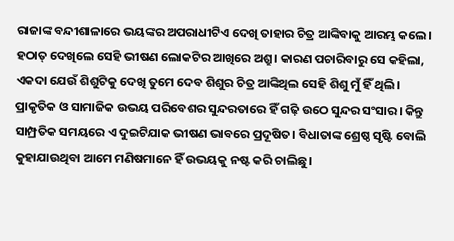ରାଜାଙ୍କ ବନ୍ଦୀଶାଳାରେ ଭୟଙ୍କର ଅପରାଧୀଟିଏ ଦେଖି ତାହାର ଚିତ୍ର ଆଙ୍କିବାକୁ ଆରମ୍ଭ କଲେ। ହଠାତ୍‌ ଦେଖିଲେ ସେହି ଭୀଷଣ ଲୋକଟିର ଆଖିରେ ଅଶ୍ରୁ। କାରଣ ପଚାରିବାରୁ ସେ କହିଲା, ଏକଦା ଯେଉଁ ଶିଶୁଟିକୁ ଦେଖି ତୁମେ ଦେବ ଶିଶୁର ଚିତ୍ର ଆଙ୍କିଥିଲ ସେହି ଶିଶୁ ମୁଁ ହିଁ ଥିଲି।
ପ୍ରାକୃତିକ ଓ ସାମାଜିକ ଉଭୟ ପରିବେଶର ସୁନ୍ଦରତାରେ ହିଁ ଗଢ଼ି ଉଠେ ସୁନ୍ଦର ସଂସାର। କିନ୍ତୁ ସାମ୍ପ୍ରତିକ ସମୟରେ ଏ ଦୁଇଟିଯାକ ଭୀଷଣ ଭାବରେ ପ୍ରଦୂଷିତ। ବିଧାତାଙ୍କ ଶ୍ରେଷ୍ଠ ସୃଷ୍ଟି ବୋଲି କୁହାଯାଉଥିବା ଆମେ ମଣିଷମାନେ ହିଁ ଉଭୟକୁ ନଷ୍ଟ କରି ଚାଲିଛୁ।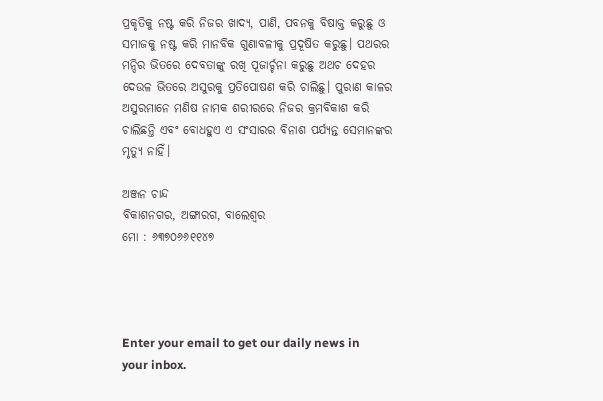ପ୍ରକୃତିକୁ ନଷ୍ଟ କରି ନିଜର ଖାଦ୍ୟ, ପାଣି, ପବନକୁ ବିଷାକ୍ତ କରୁଛୁ ଓ ସମାଜକୁ ନଷ୍ଟ କରି ମାନବିକ ଗୁଣାବଳୀକୁ ପ୍ରଦୂଷିତ କରୁଛୁ। ପଥରର ମନ୍ଦିର ଭିତରେ ଦେବତାଙ୍କୁ ରଖି ପୂଜାର୍ଚ୍ଚନା କରୁଛୁ ଅଥଚ ଦେହର ଦେଉଳ ଭିତରେ ଅସୁରକୁ ପ୍ରତିପୋଷଣ କରି ଚାଲିଛୁ। ପୁରାଣ କାଳର ଅସୁରମାନେ ମଣିଷ ନାମକ ଶରୀରରେ ନିଜର କ୍ରମବିକାଶ କରି ଚାଲିଛନ୍ତି ଏବଂ ବୋଧହୁଏ ଏ ସଂସାରର ବିନାଶ ପର୍ଯ୍ୟନ୍ତ ସେମାନଙ୍କର ମୃତ୍ୟୁ ନାହିଁ।

ଅଞ୍ଜନ ଚାନ୍ଦ
ବିକାଶନଗର, ଅଙ୍ଗାରଗ, ବାଲେଶ୍ୱର
ମୋ : ୬୩୭୦୬୬୧୧୪୭




Enter your email to get our daily news in your inbox.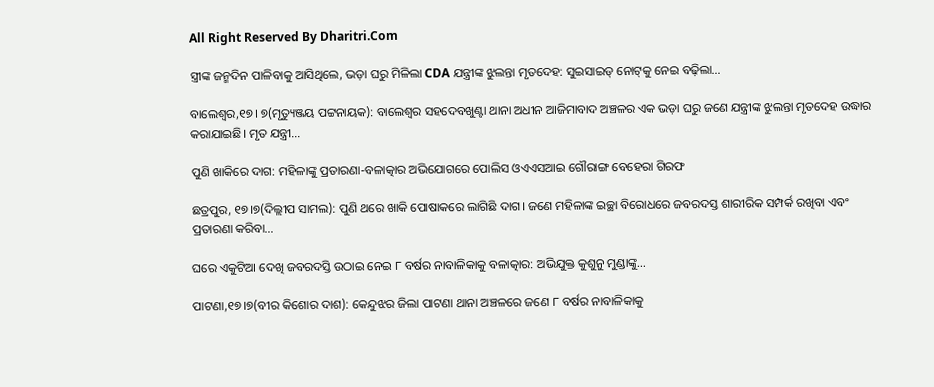All Right Reserved By Dharitri.Com

ସ୍ତ୍ରୀଙ୍କ ଜନ୍ମଦିନ ପାଳିବାକୁ ଆସିଥିଲେ, ଭଡ଼ା ଘରୁ ମିଳିଲା CDA ଯନ୍ତ୍ରୀଙ୍କ ଝୁଲନ୍ତା ମୃତଦେହ: ସୁଇସାଇଡ୍ ନୋଟ୍‌କୁ ନେଇ ବଢ଼ିଲା…

ବାଲେଶ୍ୱର,୧୭। ୭(ମୃତ୍ୟୁଞ୍ଜୟ ପଟ୍ଟନାୟକ): ବାଲେଶ୍ୱର ସହଦେବଖୁଣ୍ଟା ଥାନା ଅଧୀନ ଆଜିମାବାଦ ଅଞ୍ଚଳର ଏକ ଭଡ଼ା ଘରୁ ଜଣେ ଯନ୍ତ୍ରୀଙ୍କ ଝୁଲନ୍ତା ମୃତଦେହ ଉଦ୍ଧାର କରାଯାଇଛି। ମୃତ ଯନ୍ତ୍ରୀ…

ପୁଣି ଖାକିରେ ଦାଗ: ମହିଳାଙ୍କୁ ପ୍ରତାରଣା-ବଳାତ୍କାର ଅଭିଯୋଗରେ ପୋଲିସ ଓଏଏସଆଇ ଗୌରାଙ୍ଗ ବେହେରା ଗିରଫ

ଛତ୍ରପୁର, ୧୭।୭(ଦିଲ୍ଲୀପ ସାମଲ): ପୁଣି ଥରେ ଖାକି ପୋଷାକରେ ଲାଗିଛି ଦାଗ। ଜଣେ ମହିଳାଙ୍କ ଇଚ୍ଛା ବିରୋଧରେ ଜବରଦସ୍ତ ଶାରୀରିକ ସମ୍ପର୍କ ରଖିବା ଏବଂ ପ୍ରତାରଣା କରିବା…

ଘରେ ଏକୁଟିଆ ଦେଖି ଜବରଦସ୍ତି ଉଠାଇ ନେଇ ୮ ବର୍ଷର ନାବାଳିକାକୁ ବଳାତ୍କାର: ଅଭିଯୁକ୍ତ କୁଶୁନୁ ମୁଣ୍ଡାଙ୍କୁ…

ପାଟଣା,୧୭।୭(ବୀର କିଶୋର ଦାଶ): କେନ୍ଦୁଝର ଜିଲା ପାଟଣା ଥାନା ଅଞ୍ଚଳରେ ଜଣେ ୮ ବର୍ଷର ନାବାଳିକାକୁ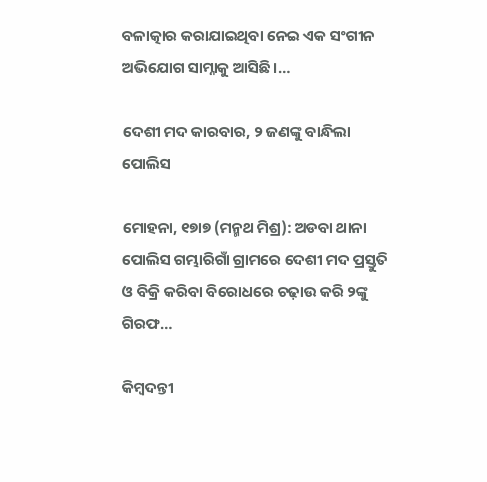ବଳାତ୍କାର କରାଯାଇଥିବା ନେଇ ଏକ ସଂଗୀନ ଅଭିଯୋଗ ସାମ୍ନାକୁ ଆସିଛି।…

ଦେଶୀ ମଦ କାରବାର, ୨ ଜଣଙ୍କୁ ବାନ୍ଧିଲା ପୋଲିସ

ମୋହନା, ୧୭ା୭ (ମନ୍ମଥ ମିଶ୍ର): ଅଡବା ଥାନା ପୋଲିସ ଗମ୍ଭାରିଗାଁ ଗ୍ରାମରେ ଦେଶୀ ମଦ ପ୍ରସ୍ତୁତି ଓ ବିକ୍ରି କରିବା ବିରୋଧରେ ଚଢ଼ାଉ କରି ୨ଙ୍କୁ ଗିରଫ…

କିମ୍ବଦନ୍ତୀ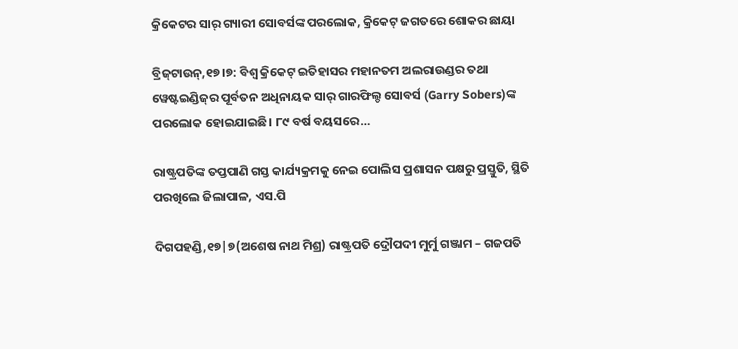କ୍ରିକେଟର ସାର୍ ଗ୍ୟାରୀ ସୋବର୍ସଙ୍କ ପରଲୋକ, କ୍ରିକେଟ୍ ଜଗତରେ ଶୋକର ଛାୟା

ବ୍ରିଜ୍‌ଟାଉନ୍,୧୭।୭: ବିଶ୍ୱ କ୍ରିକେଟ୍ ଇତିହାସର ମହାନତମ ଅଲରାଉଣ୍ଡର ତଥା ୱେଷ୍ଟଇଣ୍ଡିଜ୍‌ର ପୂର୍ବତନ ଅଧିନାୟକ ସାର୍ ଗାରଫିଲ୍ଡ ସୋବର୍ସ (Garry Sobers)ଙ୍କ ପରଲୋକ ହୋଇଯାଇଛି। ୮୯ ବର୍ଷ ବୟସରେ…

ରାଷ୍ଟ୍ରପତିଙ୍କ ତପ୍ତପାଣି ଗସ୍ତ କାର୍ଯ୍ୟକ୍ରମକୁ ନେଇ ପୋଲିସ ପ୍ରଶାସନ ପକ୍ଷରୁ ପ୍ରସ୍ତୁତି, ସ୍ଥିତି ପରଖିଲେ ଜିଲାପାଳ, ଏସ.ପି

ଦିଗପହଣ୍ଡି,୧୭|୭(ଅଶେଷ ନାଥ ମିଶ୍ର) ରାଷ୍ଟ୍ରପତି ଦ୍ରୌପଦୀ ମୁର୍ମୁ ଗଞ୍ଜାମ – ଗଜପତି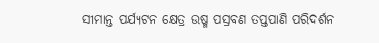ସୀମାନ୍ତ ପର୍ଯ୍ୟଟନ କ୍ଷେତ୍ର ଉଷ୍ମ ପସ୍ରବଣ ତପ୍ତପାଣି ପରିଦର୍ଶନ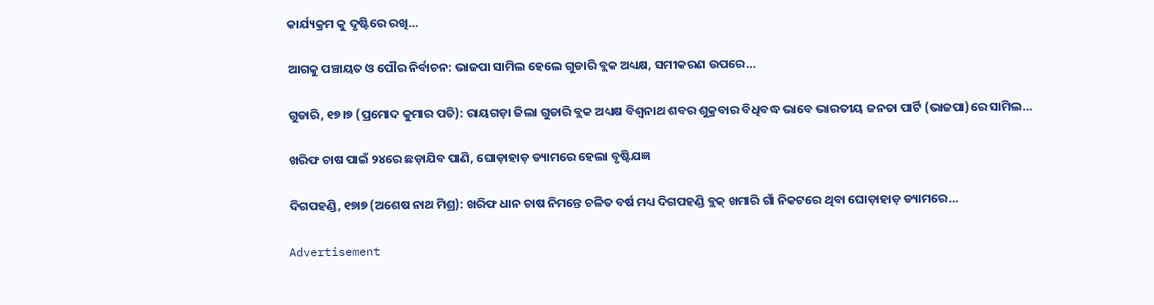କାର୍ଯ୍ୟକ୍ରମ କୁ ଦୃଷ୍ଟିରେ ରଖି…

ଆଗକୁ ପଞ୍ଚାୟତ ଓ ପୌର ନିର୍ବାଚନ: ଭାଜପା ସାମିଲ ହେଲେ ଗୁଡାରି ବ୍ଲକ ଅଧ୍ୟକ୍ଷ, ସମୀକରଣ ଉପରେ…

ଗୁଡାରି, ୧୭।୭ (ପ୍ରମୋଦ କୁମାର ପତି): ରାୟଗଡ଼ା ଜିଲା ଗୁଡାରି ବ୍ଲକ ଅଧ୍ୟକ୍ଷ ବିଶ୍ୱନାଥ ଶବର ଶୁକ୍ରବାର ବିଧିବଦ୍ଧ ଭାବେ ଭାରତୀୟ ଜନତା ପାର୍ଟି (ଭାଜପା)ରେ ସାମିଲ…

ଖରିଫ ଚାଷ ପାଇଁ ୨୪ରେ ଛଡ଼ାଯିବ ପାଣି, ଘୋଡ଼ାହାଡ଼ ଡ୍ୟାମରେ ହେଲା ବୃଷ୍ଟିଯଜ୍ଞ

ଦିଗପହଣ୍ଡି, ୧୭ା୭ (ଅଶେଷ ନାଥ ମିଶ୍ର): ଖରିଫ ଧାନ ଚାଷ ନିମନ୍ତେ ଚଳିତ ବର୍ଷ ମଧ୍ୟ ଦିଗପହଣ୍ଡି ବ୍ଲକ୍‌ ଖମାରି ଗାଁ ନିକଟରେ ଥିବା ଘୋଡ଼ାହାଡ଼ ଡ୍ୟାମରେ…

Advertisement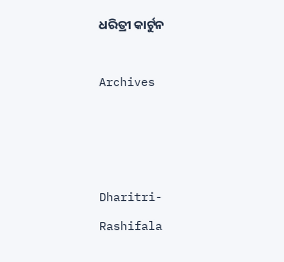ଧରିତ୍ରୀ କାର୍ଟୁନ

Archives



Dharitri-Rashifala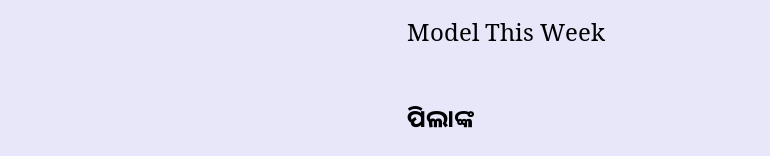Model This Week

ପିଲାଙ୍କ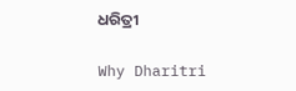ଧରିତ୍ରୀ

Why Dharitri